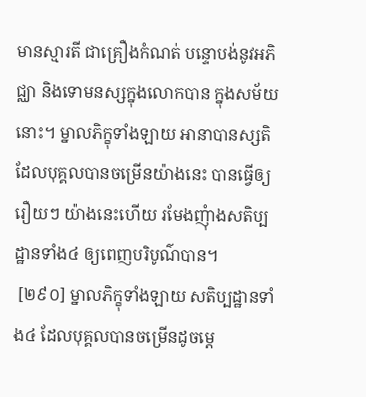មានស្មារតី ជាគ្រឿងកំណត់ បន្ទោបង់នូវអភិជ្ឈា និងទោមនស្សក្នុងលោកបាន ក្នុងសម័យនោះ។ ម្នាលភិក្ខុទាំងឡាយ អានាបានស្សតិ ដែលបុគ្គលបានចម្រើនយ៉ាងនេះ បានធ្វើឲ្យរឿយៗ យ៉ាងនេះហើយ រមែងញុំាងសតិប្បដ្ឋានទាំង៤ ឲ្យពេញបរិបូណ៌បាន។
 [២៩០] ម្នាលភិក្ខុទាំងឡាយ សតិប្បដ្ឋានទាំង៤ ដែលបុគ្គលបានចម្រើនដូចម្តេ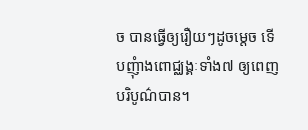ច បានធ្វើឲ្យរឿយៗដូចម្តេច ទើបញុំាងពោជ្ឈង្គៈទាំង៧ ឲ្យពេញបរិបូណ៌បាន។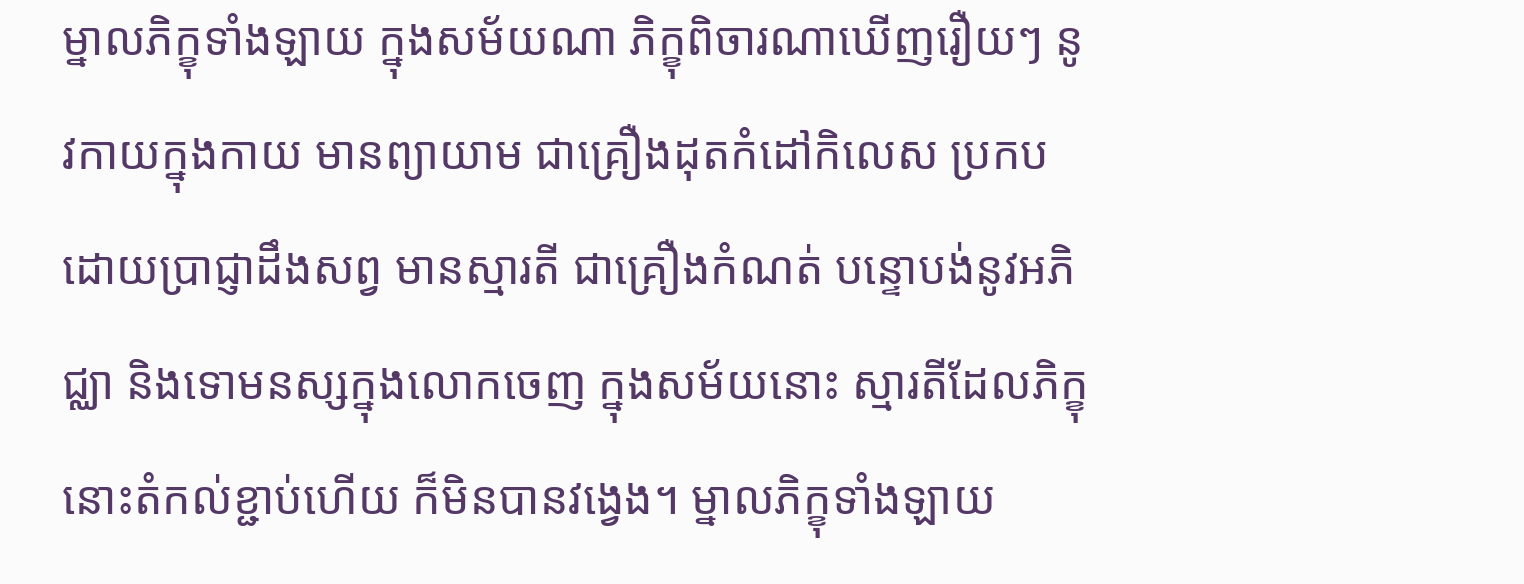ម្នាលភិក្ខុទាំងឡាយ ក្នុងសម័យណា ភិក្ខុពិចារណាឃើញរឿយៗ នូវកាយក្នុងកាយ មានព្យាយាម ជាគ្រឿងដុតកំដៅកិលេស ប្រកបដោយប្រាជ្ញាដឹងសព្វ មានស្មារតី ជាគ្រឿងកំណត់ បន្ទោបង់នូវអភិជ្ឈា និងទោមនស្សក្នុងលោកចេញ ក្នុងសម័យនោះ ស្មារតីដែលភិក្ខុនោះតំកល់ខ្ជាប់ហើយ ក៏មិនបានវង្វេង។ ម្នាលភិក្ខុទាំងឡាយ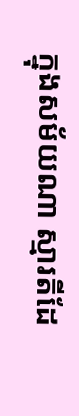ក្នុងសម័យណា ស្មារតីដែ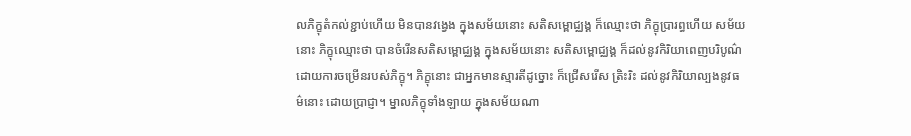លភិក្ខុតំកល់ខ្ជាប់ហើយ មិនបានវង្វេង ក្នុងសម័យនោះ សតិសម្ពោជ្ឈង្គ ក៏ឈ្មោះថា ភិក្ខុប្រារព្ធហើយ សម័យនោះ ភិក្ខុឈ្មោះថា បានចំរើនសតិសម្ពោជ្ឈង្គ ក្នុងសម័យនោះ សតិសម្ពោជ្ឈង្គ ក៏ដល់នូវកិរិយាពេញបរិបូណ៌ ដោយការចម្រើនរបស់ភិក្ខុ។ ភិក្ខុនោះ ជាអ្នកមានស្មារតីដូច្នោះ ក៏ជ្រើសរើស ត្រិះរិះ ដល់នូវកិរិយាល្បងនូវធម៌នោះ ដោយប្រាជ្ញា។ ម្នាលភិក្ខុទាំងឡាយ ក្នុងសម័យណា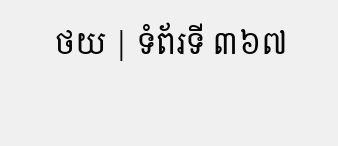ថយ | ទំព័រទី ៣៦៧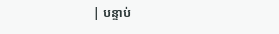| បន្ទាប់